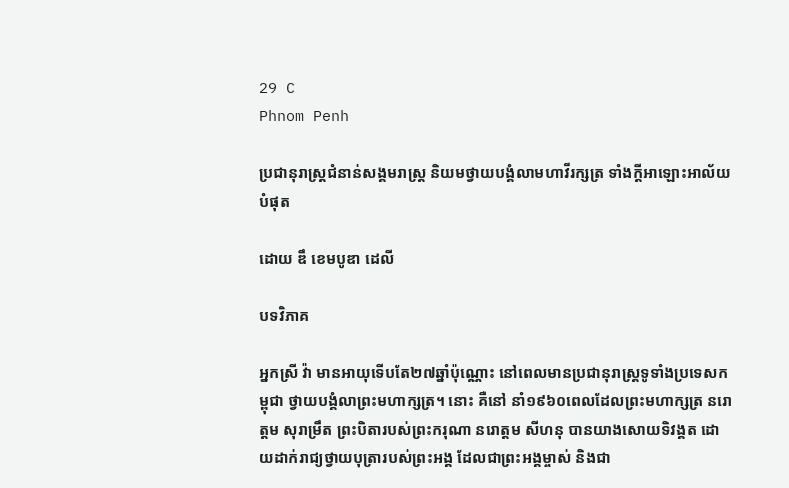29 C
Phnom Penh

ប្រជានុរាស្រ្តជំនាន់សង្គមរាស្ត្រ និយមថ្វាយបង្គំលាមហាវីរក្សត្រ ទាំងក្ដីអាឡោះអាល័យបំផុត

ដោយ ឌឹ ខេមបូឌា ដេលី

បទវិភាគ

អ្នកស្រី វ៉ា មានអាយុទើបតែ២៧ឆ្នាំប៉ុណ្ណោះ នៅពេលមានប្រជានុរាស្ត្រទូទាំងប្រទេសកម្ពុជា ថ្វាយបង្គំលាព្រះមហាក្សត្រ។ នោះ គឺនៅ នាំ១៩៦០ពេលដែលព្រះមហាក្សត្រ នរោត្តម សុរាម្រឹត ព្រះបិតារបស់ព្រះករុណា នរោត្តម សីហនុ បានយាងសោយទិវង្គត ដោយដាក់រាជ្យថ្វាយបុត្រារបស់ព្រះអង្គ ដែលជាព្រះអង្គម្ចាស់ និងជា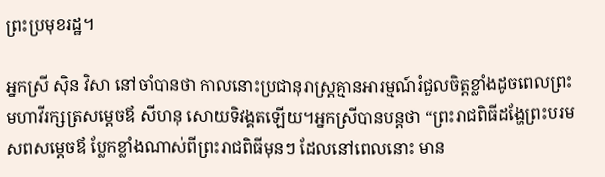ព្រះប្រមុខរដ្ឋ។

អ្នកស្រី ស៊ិន វិសា នៅចាំបានថា កាលនោះប្រជានុរាស្ត្រគ្មានអារម្មណ៍រំជួលចិត្តខ្លាំងដូចពេលព្រះមហាវីរក្សត្រសម្តេចឪ សីហនុ សោយទិវង្គតឡើយ។អ្នកស្រីបានបន្តថា “ព្រះរាជពិធីដង្ហែព្រះបរមសពសម្តេចឪ ប្លែកខ្លាំងណាស់ពីព្រះរាជពិធីមុនៗ ដែលនៅពេលនោះ មាន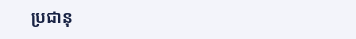ប្រជានុ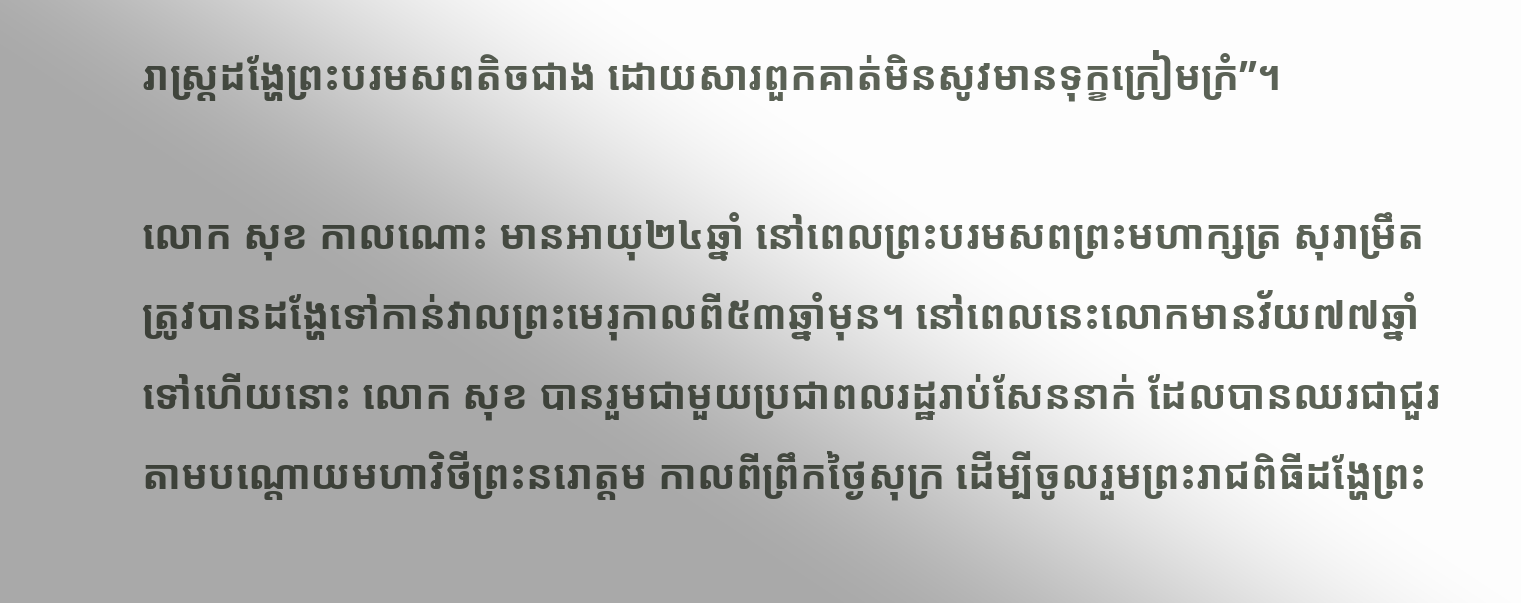រាស្ត្រដង្ហែព្រះបរមសពតិចជាង ដោយសារពួកគាត់មិនសូវមានទុក្ខក្រៀមក្រំ”។

លោក សុខ កាលណោះ មានអាយុ២៤ឆ្នាំ នៅពេលព្រះបរមសពព្រះមហាក្សត្រ សុរាម្រឹត ត្រូវបានដង្ហែទៅកាន់វាលព្រះមេរុកាលពី៥៣ឆ្នាំមុន។ នៅពេលនេះលោកមានវ័យ៧៧ឆ្នាំទៅហើយនោះ លោក សុខ បានរួមជាមួយប្រជាពលរដ្ឋរាប់សែននាក់ ដែលបានឈរជាជួរតាមបណ្តោយមហាវិថីព្រះនរោត្តម កាលពីព្រឹកថ្ងៃសុក្រ ដើម្បីចូលរួមព្រះរាជពិធីដង្ហែព្រះ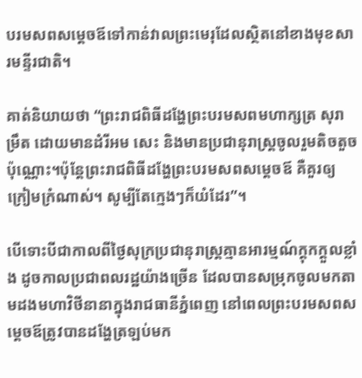បរមសពសម្តេចឪទៅកាន់វាលព្រះមេរុដែលស្ថិតនៅខាងមុខសារមន្ទីរជាតិ។

គាត់និយាយថា “ព្រះរាជពិធីដង្ហែព្រះបរមសពមហាក្សត្រ សុរាម្រឹត ដោយមានដំរីអម សេះ និងមានប្រជានុរាស្ត្រចូលរួមតិចតួចប៉ុណ្ណោះ។ប៉ុន្តែព្រះរាជពិធីដង្ហែព្រះបរមសពសម្តេចឪ គឺគួរឲ្យក្រៀមក្រំណាស់។ សូម្បីតែក្មេងៗក៏យំដែរ”។

បើទោះបីជាកាលពីថ្ងៃសុក្រប្រជានុរាស្ត្រគ្មានអារម្មណ៍ក្តុកក្តួលខ្លាំង ដូចកាលប្រជាពលរដ្ឋយ៉ាងច្រើន ដែលបានសម្រុកចូលមកតាមដងមហាវិថីនានាក្នុងរាជធានីភ្នំពេញ នៅពេលព្រះបរមសពសម្តេចឪត្រូវបានដង្ហែត្រឡប់មក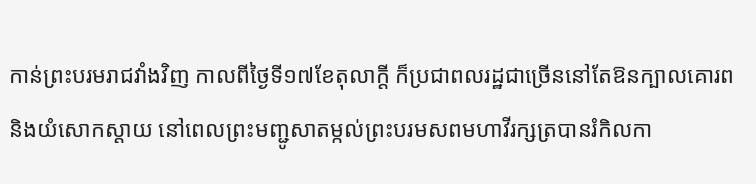កាន់ព្រះបរមរាជវាំងវិញ កាលពីថ្ងៃទី១៧ខែតុលាក្តី ក៏ប្រជាពលរដ្ឋជាច្រើននៅតែឱនក្បាលគោរពនិងយំសោកស្តាយ នៅពេលព្រះមញ្ជូសាតម្កល់ព្រះបរមសពមហាវីរក្សត្របានរំកិលកា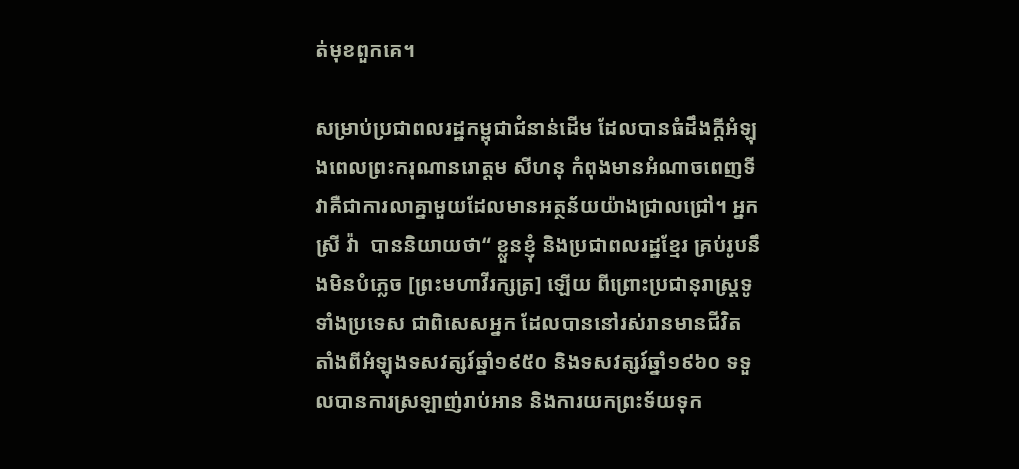ត់មុខពួកគេ។

សម្រាប់ប្រជាពលរដ្ឋកម្ពុជាជំនាន់ដើម ដែលបានធំដឹងក្តីអំឡុងពេលព្រះករុណានរោត្តម សីហនុ កំពុងមានអំណាចពេញទី វាគឺជាការលាគ្នាមួយដែលមានអត្ថន័យយ៉ាងជ្រាលជ្រៅ។ អ្នកស្រី វ៉ា  បាននិយាយថា“ ខ្លួនខ្ញុំ និងប្រជាពលរដ្ឋខ្មែរ គ្រប់រូបនឹងមិនបំភ្លេច [ព្រះមហាវីរក្សត្រ] ឡើយ ពីព្រោះប្រជានុរាស្ត្រទូទាំងប្រទេស ជាពិសេសអ្នក ដែលបាននៅរស់រានមានជីវិតតាំងពីអំឡុងទសវត្សរ៍ឆ្នាំ១៩៥០ និងទសវត្សរ៍ឆ្នាំ១៩៦០ ទទួលបានការស្រឡាញ់រាប់អាន និងការយកព្រះទ័យទុក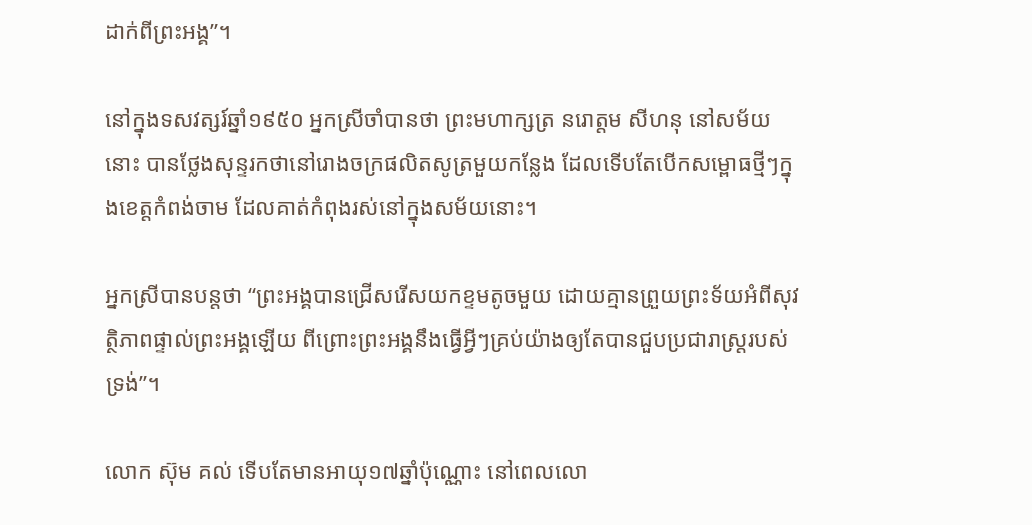ដាក់ពីព្រះអង្គ”។

នៅក្នុងទសវត្សរ៍ឆ្នាំ១៩៥០ អ្នកស្រីចាំបានថា ព្រះមហាក្សត្រ នរោត្តម សីហនុ នៅសម័យនោះ បានថ្លែងសុន្ទរកថានៅរោងចក្រផលិតសូត្រមួយកន្លែង ដែលទើបតែបើកសម្ពោធថ្មីៗក្នុងខេត្តកំពង់ចាម ដែលគាត់កំពុងរស់នៅក្នុងសម័យនោះ។

អ្នកស្រីបានបន្តថា “ព្រះអង្គបានជ្រើសរើសយកខ្ទមតូចមួយ ដោយគ្មានព្រួយព្រះទ័យអំពីសុវត្ថិភាពផ្ទាល់ព្រះអង្គឡើយ ពីព្រោះព្រះអង្គនឹងធ្វើអ្វីៗគ្រប់យ៉ាងឲ្យតែបានជួបប្រជារាស្ត្ររបស់ទ្រង់”។

លោក ស៊ុម គល់ ទើបតែមានអាយុ១៧ឆ្នាំប៉ុណ្ណោះ នៅពេលលោ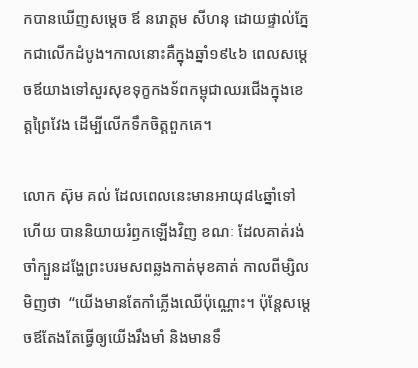កបានឃើញសម្តេច ឪ នរោត្តម សីហនុ ដោយផ្ទាល់ភ្នែកជាលើកដំបូង។កាលនោះគឺក្នុងឆ្នាំ១៩៤៦ ពេលសម្តេចឪយាងទៅសួរសុខទុក្ខកងទ័ពកម្ពុជាឈរជើងក្នុងខេត្តព្រៃវែង ដើម្បីលើកទឹកចិត្តពួកគេ។

លោក ស៊ុម គល់ ដែលពេលនេះមានអាយុ៨៤ឆ្នាំទៅហើយ បាននិយាយរំឭកឡើងវិញ ខណៈ ដែលគាត់រង់ចាំក្បួនដង្ហែព្រះបរមសពឆ្លងកាត់មុខគាត់ កាលពីម្សិលមិញថា  “យើងមានតែកាំភ្លើងឈើប៉ុណ្ណោះ។ ប៉ុន្តែសម្តេចឪតែងតែធ្វើឲ្យយើងរឹងមាំ និងមានទឹ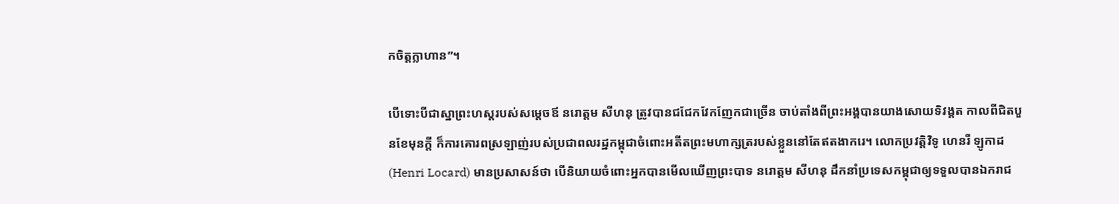កចិត្តក្លាហាន”។

បើទោះបីជាស្នាព្រះហស្តរបស់សម្តេចឪ នរោត្តម សីហនុ ត្រូវបានជជែកវែកញែកជាច្រើន ចាប់តាំងពីព្រះអង្គបានយាងសោយទិវង្គត កាលពីជិតបួនខែមុនក្តី ក៏ការគោរពស្រឡាញ់របស់ប្រជាពលរដ្ឋកម្ពុជាចំពោះអតីតព្រះមហាក្សត្ររបស់ខ្លួននៅតែឥតងាករេ។ លោកប្រវត្តិវិទូ ហេនរី ឡូកាដ (Henri Locard) មានប្រសាសន៍ថា បើនិយាយចំពោះអ្នកបានមើលឃើញព្រះបាទ នរោត្តម សីហនុ ដឹកនាំប្រទេសកម្ពុជាឲ្យទទួលបានឯករាជ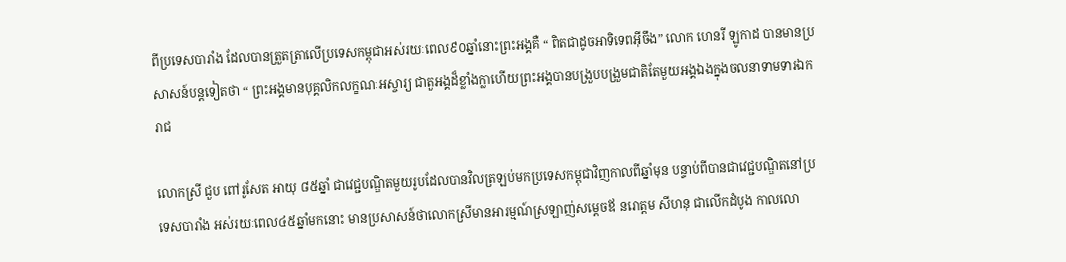ពីប្រទេសបារាំង ដែលបានត្រួតត្រាលើប្រទេសកម្ពុជាអស់រយៈពេល៩០ឆ្នាំនោះព្រះអង្គគឺ “ ពិតជាដូចអាទិទេពអ៊ីចឹង” លោក ហេនរី ឡូកាដ បានមានប្រសាសន៍បន្តទៀតថា “ ព្រះអង្គមានបុគ្គលិកលក្ខណៈអស្ចារ្យ ជាតួអង្គដ៏ខ្លាំងក្លាហើយព្រះអង្គបានបង្រួបបង្រួមជាតិតែមួយអង្គឯងក្នុងចលនាទាមទារឯករាជ

លោកស្រី ជួប ពៅរូសែត អាយុ ៨៥ឆ្នាំ ជាវេជ្ជបណ្ឌិតមួយរូបដែលបានវិលត្រឡប់មកប្រទេសកម្ពុជាវិញកាលពីឆ្នាំមុន បន្ទាប់ពីបានជាវេជ្ជបណ្ឌិតនៅប្រទេសបារាំង អស់រយៈពេល៤៥ឆ្នាំមកនោះ មានប្រសាសន៍ថាលោកស្រីមានអារម្មណ៍ស្រឡាញ់សម្តេចឪ នរោត្តម សីហនុ ជាលើកដំបូង កាលលោ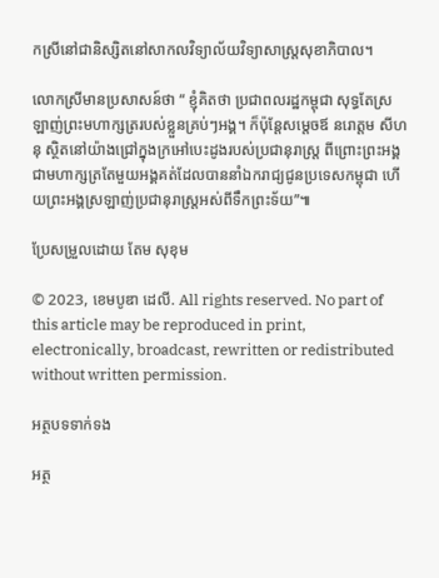កស្រីនៅជានិស្សិតនៅសាកលវិទ្យាល័យវិទ្យាសាស្ត្រសុខាភិបាល។

លោកស្រីមានប្រសាសន៍ថា “ ខ្ញុំគិតថា ប្រជាពលរដ្ឋកម្ពុជា សុទ្ធតែស្រឡាញ់ព្រះមហាក្សត្ររបស់ខ្លួនគ្រប់ៗអង្គ។ ក៏ប៉ុន្តែសម្តេចឪ នរោត្តម សីហនុ ស្ថិតនៅយ៉ាងជ្រៅក្នុងក្រអៅបេះដូងរបស់ប្រជានុរាស្ត្រ ពីព្រោះព្រះអង្គជាមហាក្សត្រតែមួយអង្គគត់ដែលបាននាំឯករាជ្យជូនប្រទេសកម្ពុជា ហើយព្រះអង្គស្រឡាញ់ប្រជានុរាស្ត្រអស់ពីទឹកព្រះទ័យ”៕

ប្រែសម្រួលដោយ តែម សុខុម

© 2023, ខេមបូឌា ដេលី. All rights reserved. No part of this article may be reproduced in print, electronically, broadcast, rewritten or redistributed without written permission.

អត្ថបទទាក់ទង

អត្ថ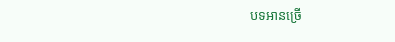បទអានច្រើ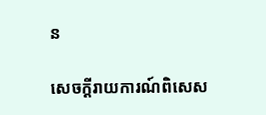ន

សេចក្ដីរាយការណ៍ពិសេស